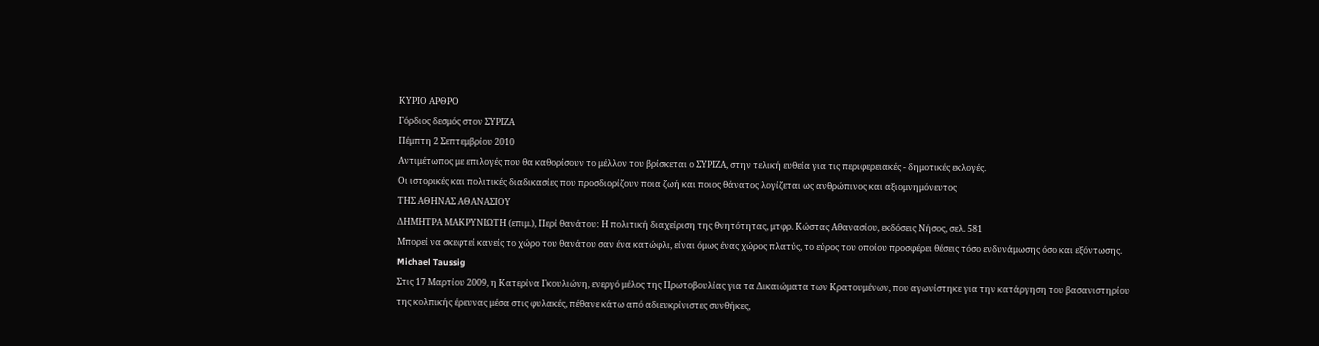ΚΥΡΙΟ ΑΡΘΡΟ
Γόρδιος δεσμός στον ΣΥΡΙΖΑ
Πέμπτη 2 Σεπτεμβρίου 2010
Αντιμέτωπος με επιλογές που θα καθορίσουν το μέλλον του βρίσκεται ο ΣΥΡΙΖΑ, στην τελική ευθεία για τις περιφερειακές - δημοτικές εκλογές.
Οι ιστορικές και πολιτικές διαδικασίες που προσδιορίζουν ποια ζωή και ποιος θάνατος λογίζεται ως ανθρώπινος και αξιομνημόνευτος
ΤΗΣ ΑΘΗΝΑΣ ΑΘΑΝΑΣΙΟΥ
ΔΗΜΗΤΡΑ ΜΑΚΡΥΝΙΩΤΗ (επιμ.), Περί θανάτου: Η πολιτική διαχείριση της θνητότητας, μτφρ. Κώστας Αθανασίου, εκδόσεις Νήσος, σελ. 581
Μπορεί να σκεφτεί κανείς το χώρο του θανάτου σαν ένα κατώφλι, είναι όμως ένας χώρος πλατύς, το εύρος του οποίου προσφέρει θέσεις τόσο ενδυνάμωσης όσο και εξόντωσης.
Michael Taussig
Στις 17 Μαρτίου 2009, η Κατερίνα Γκουλιώνη, ενεργό μέλος της Πρωτοβουλίας για τα Δικαιώματα των Κρατουμένων, που αγωνίστηκε για την κατάργηση του βασανιστηρίου της κολπικής έρευνας μέσα στις φυλακές, πέθανε κάτω από αδιευκρίνιστες συνθήκες,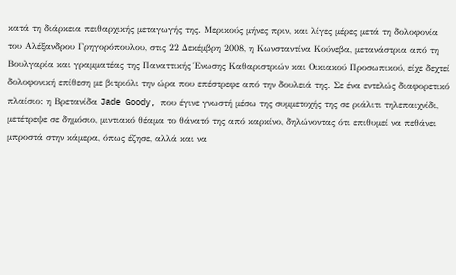κατά τη διάρκεια πειθαρχικής μεταγωγής της. Μερικούς μήνες πριν, και λίγες μέρες μετά τη δολοφονία του Αλέξανδρου Γρηγορόπουλου, στις 22 Δεκέμβρη 2008, η Κωνσταντίνα Κούνεβα, μετανάστρια από τη Βουλγαρία και γραμματέας της Παναττικής Ένωσης Καθαριστριών και Οικιακού Προσωπικού, είχε δεχτεί δολοφονική επίθεση με βιτριόλι την ώρα που επέστρεφε από την δουλειά της. Σε ένα εντελώς διαφορετικό πλαίσιο: η Βρετανίδα Jade Goody, που έγινε γνωστή μέσω της συμμετοχής της σε ριάλιτι τηλεπαιχνίδι, μετέτρεψε σε δημόσιο, μιντιακό θέαμα το θάνατό της από καρκίνο, δηλώνοντας ότι επιθυμεί να πεθάνει μπροστά στην κάμερα, όπως έζησε, αλλά και να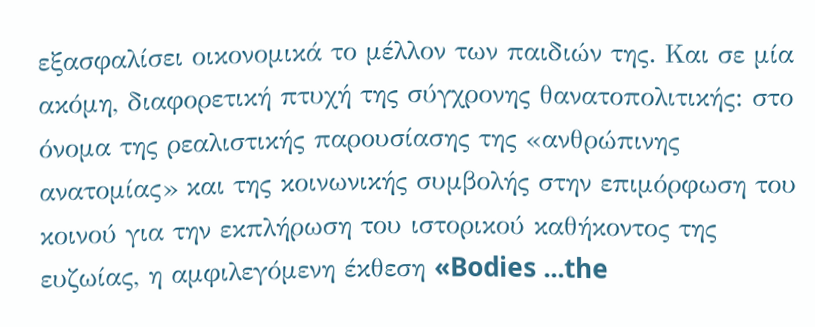εξασφαλίσει οικονομικά το μέλλον των παιδιών της. Και σε μία ακόμη, διαφορετική πτυχή της σύγχρονης θανατοπολιτικής: στο όνομα της ρεαλιστικής παρουσίασης της «ανθρώπινης ανατομίας» και της κοινωνικής συμβολής στην επιμόρφωση του κοινού για την εκπλήρωση του ιστορικού καθήκοντος της ευζωίας, η αμφιλεγόμενη έκθεση «Bodies ...the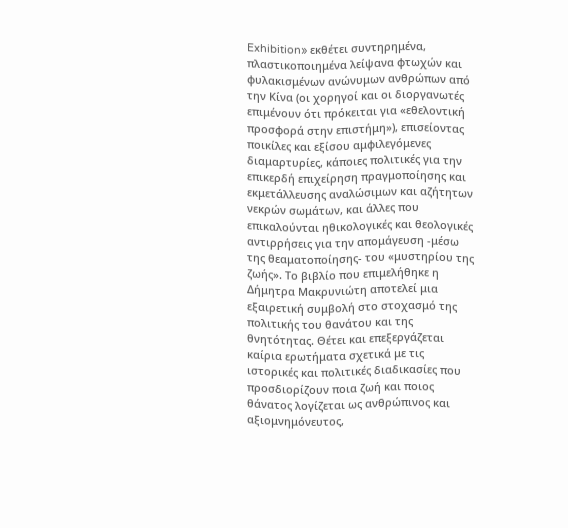Exhibition» εκθέτει συντηρημένα, πλαστικοποιημένα λείψανα φτωχών και φυλακισμένων ανώνυμων ανθρώπων από την Κίνα (οι χορηγοί και οι διοργανωτές επιμένουν ότι πρόκειται για «εθελοντική προσφορά στην επιστήμη»), επισείοντας ποικίλες και εξίσου αμφιλεγόμενες διαμαρτυρίες, κάποιες πολιτικές για την επικερδή επιχείρηση πραγμοποίησης και εκμετάλλευσης αναλώσιμων και αζήτητων νεκρών σωμάτων, και άλλες που επικαλούνται ηθικολογικές και θεολογικές αντιρρήσεις για την απομάγευση -μέσω της θεαματοποίησης- του «μυστηρίου της ζωής». Το βιβλίο που επιμελήθηκε η Δήμητρα Μακρυνιώτη αποτελεί μια εξαιρετική συμβολή στο στοχασμό της πολιτικής του θανάτου και της θνητότητας. Θέτει και επεξεργάζεται καίρια ερωτήματα σχετικά με τις ιστορικές και πολιτικές διαδικασίες που προσδιορίζουν ποια ζωή και ποιος θάνατος λογίζεται ως ανθρώπινος και αξιομνημόνευτος,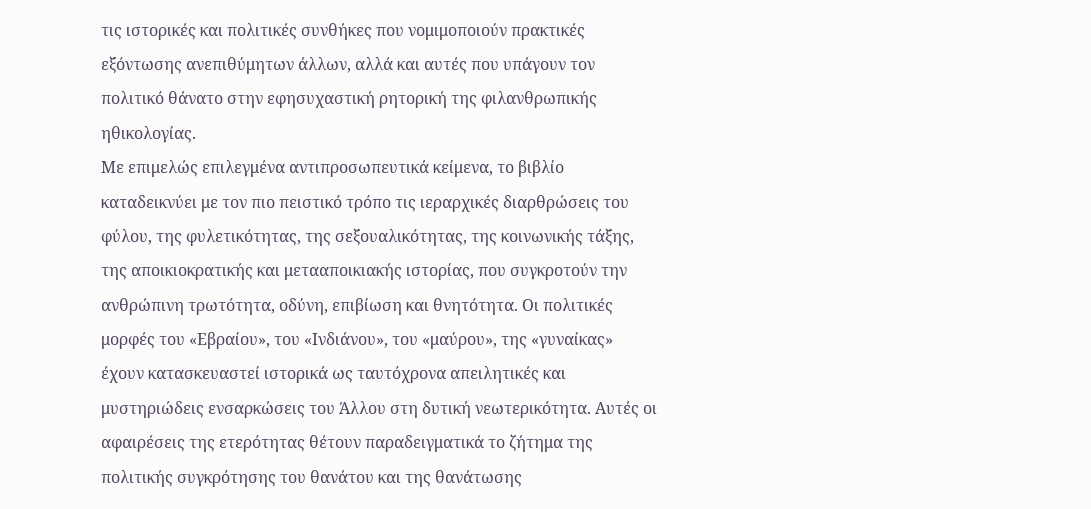τις ιστορικές και πολιτικές συνθήκες που νομιμοποιούν πρακτικές εξόντωσης ανεπιθύμητων άλλων, αλλά και αυτές που υπάγουν τον πολιτικό θάνατο στην εφησυχαστική ρητορική της φιλανθρωπικής ηθικολογίας.
Με επιμελώς επιλεγμένα αντιπροσωπευτικά κείμενα, το βιβλίο καταδεικνύει με τον πιο πειστικό τρόπο τις ιεραρχικές διαρθρώσεις του φύλου, της φυλετικότητας, της σεξουαλικότητας, της κοινωνικής τάξης, της αποικιοκρατικής και μετααποικιακής ιστορίας, που συγκροτούν την ανθρώπινη τρωτότητα, οδύνη, επιβίωση και θνητότητα. Οι πολιτικές μορφές του «Εβραίου», του «Ινδιάνου», του «μαύρου», της «γυναίκας» έχουν κατασκευαστεί ιστορικά ως ταυτόχρονα απειλητικές και μυστηριώδεις ενσαρκώσεις του Άλλου στη δυτική νεωτερικότητα. Αυτές οι αφαιρέσεις της ετερότητας θέτουν παραδειγματικά το ζήτημα της πολιτικής συγκρότησης του θανάτου και της θανάτωσης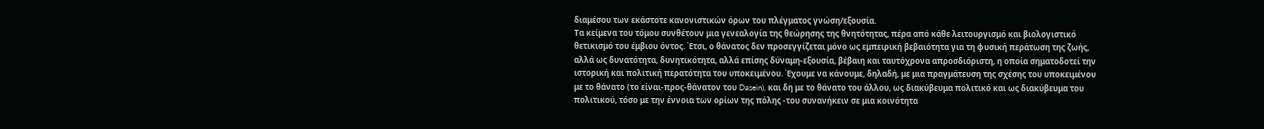διαμέσου των εκάστοτε κανονιστικών όρων του πλέγματος γνώση/εξουσία.
Τα κείμενα του τόμου συνθέτουν μια γενεαλογία της θεώρησης της θνητότητας, πέρα από κάθε λειτουργισμό και βιολογιστικό θετικισμό του έμβιου όντος. Έτσι, ο θάνατος δεν προσεγγίζεται μόνο ως εμπειρική βεβαιότητα για τη φυσική περάτωση της ζωής, αλλά ως δυνατότητα, δυνητικότητα, αλλά επίσης δύναμη-εξουσία, βέβαιη και ταυτόχρονα απροσδιόριστη, η οποία σηματοδοτεί την ιστορική και πολιτική περατότητα του υποκειμένου. Έχουμε να κάνουμε, δηλαδή, με μια πραγμάτευση της σχέσης του υποκειμένου με το θάνατο (το είναι-προς-θάνατον του Dasein), και δη με το θάνατο του άλλου, ως διακύβευμα πολιτικό και ως διακύβευμα του πολιτικού, τόσο με την έννοια των ορίων της πόλης -του συνανήκειν σε μια κοινότητα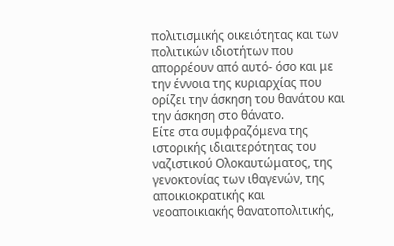πολιτισμικής οικειότητας και των πολιτικών ιδιοτήτων που απορρέουν από αυτό- όσο και με την έννοια της κυριαρχίας που ορίζει την άσκηση του θανάτου και την άσκηση στο θάνατο.
Είτε στα συμφραζόμενα της ιστορικής ιδιαιτερότητας του ναζιστικού Ολοκαυτώματος, της γενοκτονίας των ιθαγενών, της αποικιοκρατικής και νεοαποικιακής θανατοπολιτικής,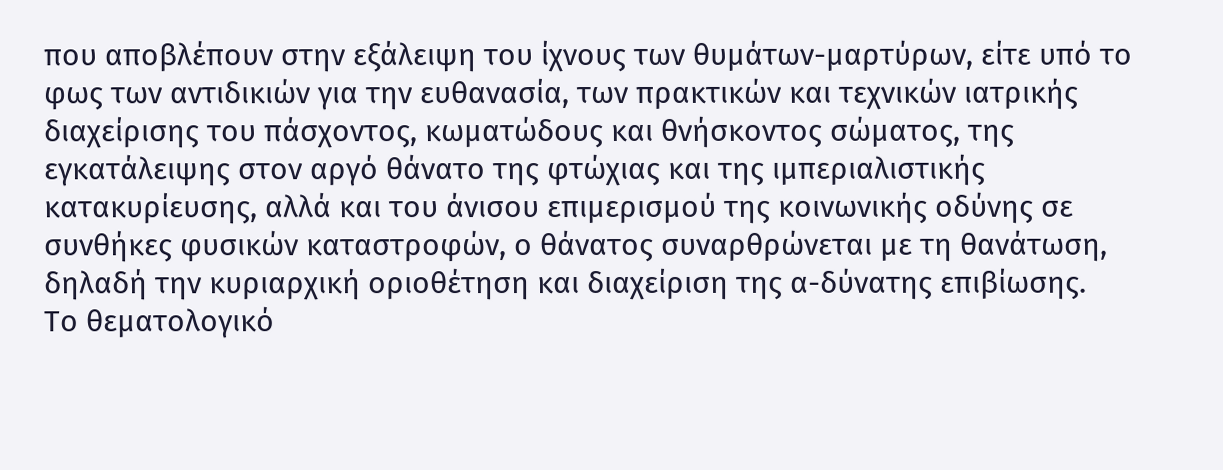που αποβλέπουν στην εξάλειψη του ίχνους των θυμάτων-μαρτύρων, είτε υπό το φως των αντιδικιών για την ευθανασία, των πρακτικών και τεχνικών ιατρικής διαχείρισης του πάσχοντος, κωματώδους και θνήσκοντος σώματος, της εγκατάλειψης στον αργό θάνατο της φτώχιας και της ιμπεριαλιστικής κατακυρίευσης, αλλά και του άνισου επιμερισμού της κοινωνικής οδύνης σε συνθήκες φυσικών καταστροφών, ο θάνατος συναρθρώνεται με τη θανάτωση, δηλαδή την κυριαρχική οριοθέτηση και διαχείριση της α-δύνατης επιβίωσης.
Το θεματολογικό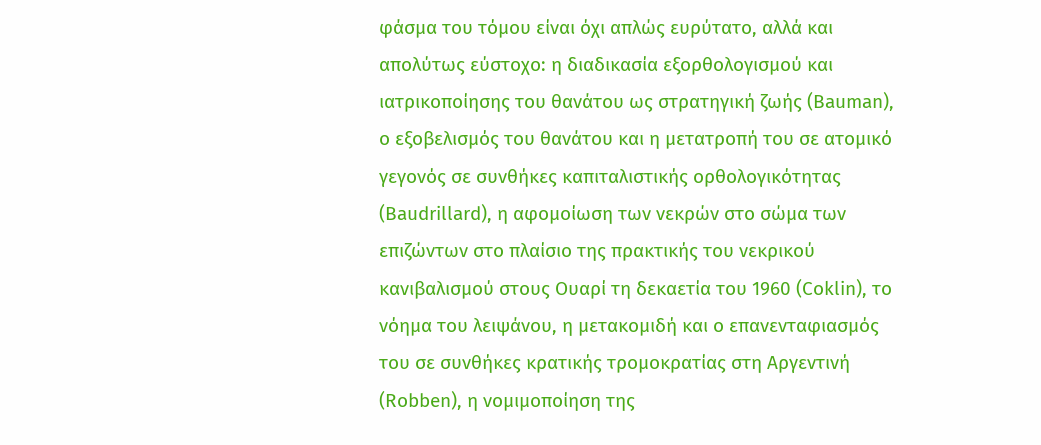φάσμα του τόμου είναι όχι απλώς ευρύτατο, αλλά και απολύτως εύστοχο: η διαδικασία εξορθολογισμού και ιατρικοποίησης του θανάτου ως στρατηγική ζωής (Bauman), ο εξοβελισμός του θανάτου και η μετατροπή του σε ατομικό γεγονός σε συνθήκες καπιταλιστικής ορθολογικότητας (Baudrillard), η αφομοίωση των νεκρών στο σώμα των επιζώντων στο πλαίσιο της πρακτικής του νεκρικού κανιβαλισμού στους Ουαρί τη δεκαετία του 1960 (Coklin), το νόημα του λειψάνου, η μετακομιδή και ο επανενταφιασμός του σε συνθήκες κρατικής τρομοκρατίας στη Αργεντινή (Robben), η νομιμοποίηση της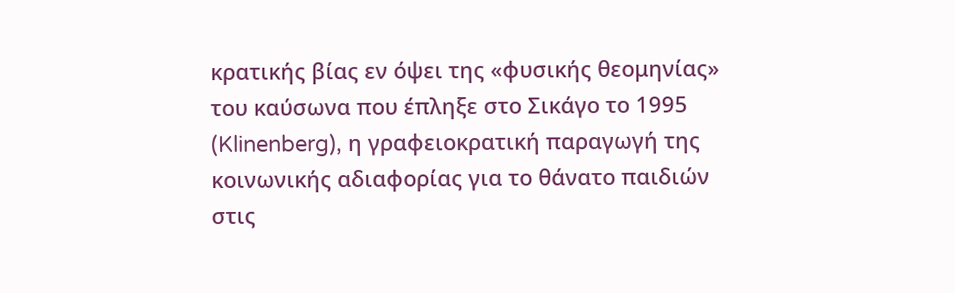κρατικής βίας εν όψει της «φυσικής θεομηνίας» του καύσωνα που έπληξε στο Σικάγο το 1995 (Klinenberg), η γραφειοκρατική παραγωγή της κοινωνικής αδιαφορίας για το θάνατο παιδιών στις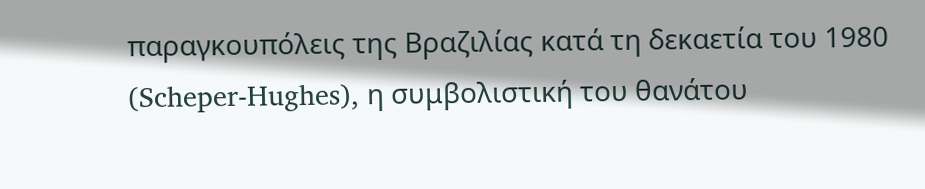παραγκουπόλεις της Βραζιλίας κατά τη δεκαετία του 1980 (Scheper-Hughes), η συμβολιστική του θανάτου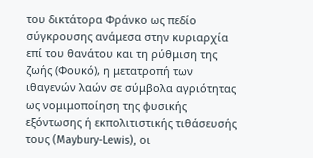του δικτάτορα Φράνκο ως πεδίο σύγκρουσης ανάμεσα στην κυριαρχία επί του θανάτου και τη ρύθμιση της ζωής (Φουκό), η μετατροπή των ιθαγενών λαών σε σύμβολα αγριότητας ως νομιμοποίηση της φυσικής εξόντωσης ή εκπολιτιστικής τιθάσευσής τους (Maybury-Lewis), οι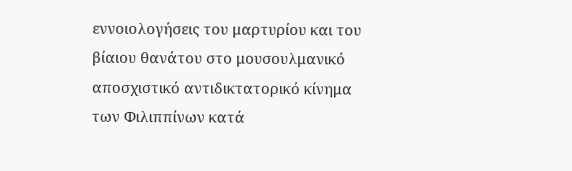εννοιολογήσεις του μαρτυρίου και του βίαιου θανάτου στο μουσουλμανικό αποσχιστικό αντιδικτατορικό κίνημα των Φιλιππίνων κατά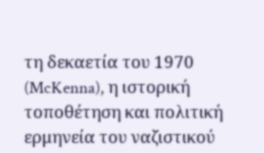τη δεκαετία του 1970 (McKenna), η ιστορική τοποθέτηση και πολιτική ερμηνεία του ναζιστικού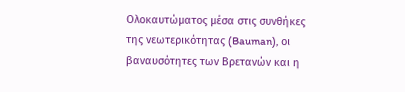Ολοκαυτώματος μέσα στις συνθήκες της νεωτερικότητας (Bauman), οι βαναυσότητες των Βρετανών και η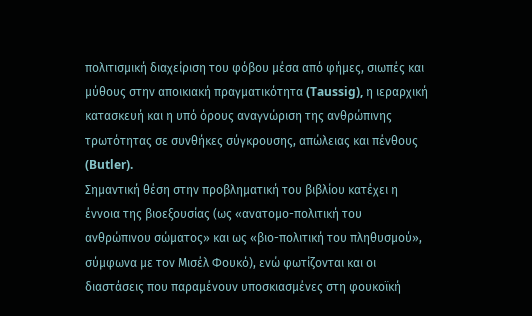πολιτισμική διαχείριση του φόβου μέσα από φήμες, σιωπές και μύθους στην αποικιακή πραγματικότητα (Taussig), η ιεραρχική κατασκευή και η υπό όρους αναγνώριση της ανθρώπινης τρωτότητας σε συνθήκες σύγκρουσης, απώλειας και πένθους (Butler).
Σημαντική θέση στην προβληματική του βιβλίου κατέχει η έννοια της βιοεξουσίας (ως «ανατομο-πολιτική του ανθρώπινου σώματος» και ως «βιο-πολιτική του πληθυσμού», σύμφωνα με τον Μισέλ Φουκό), ενώ φωτίζονται και οι διαστάσεις που παραμένουν υποσκιασμένες στη φουκοϊκή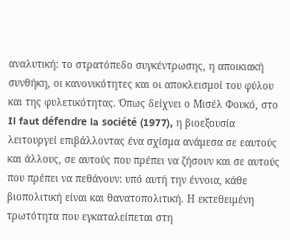αναλυτική: το στρατόπεδο συγκέντρωσης, η αποικιακή συνθήκη, οι κανονικότητες και οι αποκλεισμοί του φύλου και της φυλετικότητας. Όπως δείχνει ο Μισέλ Φουκό, στο Il faut défendre la société (1977), η βιοεξουσία λειτουργεί επιβάλλοντας ένα σχίσμα ανάμεσα σε εαυτούς και άλλους, σε αυτούς που πρέπει να ζήσουν και σε αυτούς που πρέπει να πεθάνουν: υπό αυτή την έννοια, κάθε βιοπολιτική είναι και θανατοπολιτική. Η εκτεθειμένη τρωτότητα που εγκαταλείπεται στη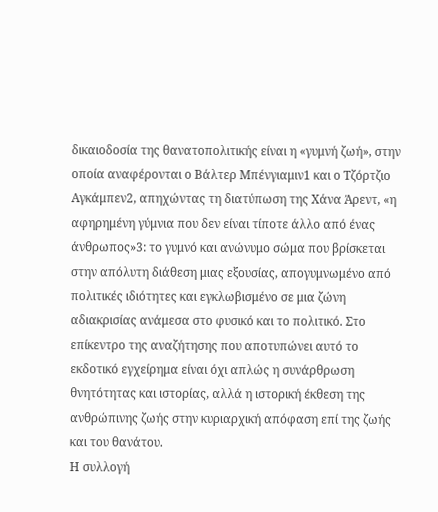δικαιοδοσία της θανατοπολιτικής είναι η «γυμνή ζωή», στην οποία αναφέρονται ο Βάλτερ Μπένγιαμιν1 και ο Τζόρτζιο Αγκάμπεν2, απηχώντας τη διατύπωση της Χάνα Άρεντ, «η αφηρημένη γύμνια που δεν είναι τίποτε άλλο από ένας άνθρωπος»3: το γυμνό και ανώνυμο σώμα που βρίσκεται στην απόλυτη διάθεση μιας εξουσίας, απογυμνωμένο από πολιτικές ιδιότητες και εγκλωβισμένο σε μια ζώνη αδιακρισίας ανάμεσα στο φυσικό και το πολιτικό. Στο επίκεντρο της αναζήτησης που αποτυπώνει αυτό το εκδοτικό εγχείρημα είναι όχι απλώς η συνάρθρωση θνητότητας και ιστορίας, αλλά η ιστορική έκθεση της ανθρώπινης ζωής στην κυριαρχική απόφαση επί της ζωής και του θανάτου.
Η συλλογή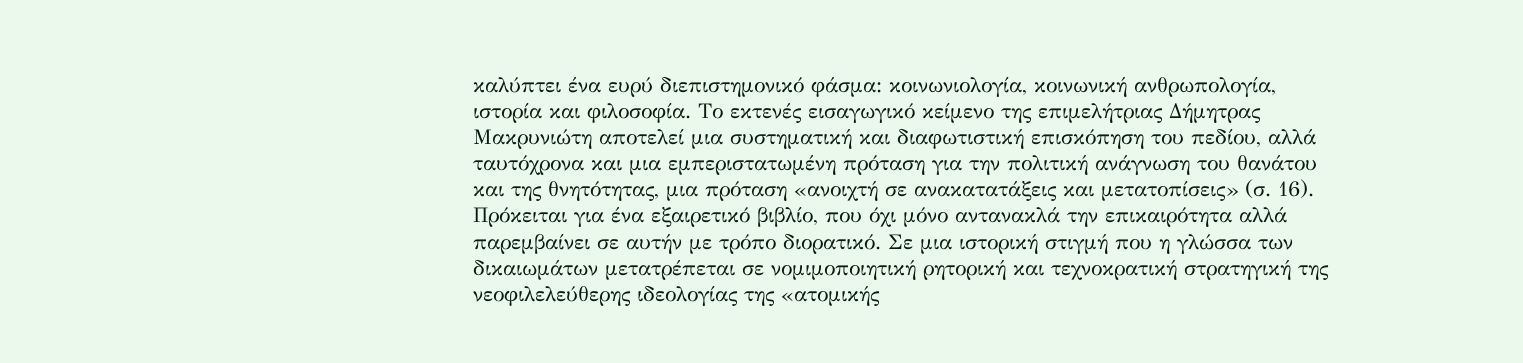καλύπτει ένα ευρύ διεπιστημονικό φάσμα: κοινωνιολογία, κοινωνική ανθρωπολογία, ιστορία και φιλοσοφία. Το εκτενές εισαγωγικό κείμενο της επιμελήτριας Δήμητρας Μακρυνιώτη αποτελεί μια συστηματική και διαφωτιστική επισκόπηση του πεδίου, αλλά ταυτόχρονα και μια εμπεριστατωμένη πρόταση για την πολιτική ανάγνωση του θανάτου και της θνητότητας, μια πρόταση «ανοιχτή σε ανακατατάξεις και μετατοπίσεις» (σ. 16). Πρόκειται για ένα εξαιρετικό βιβλίο, που όχι μόνο αντανακλά την επικαιρότητα αλλά παρεμβαίνει σε αυτήν με τρόπο διορατικό. Σε μια ιστορική στιγμή που η γλώσσα των δικαιωμάτων μετατρέπεται σε νομιμοποιητική ρητορική και τεχνοκρατική στρατηγική της νεοφιλελεύθερης ιδεολογίας της «ατομικής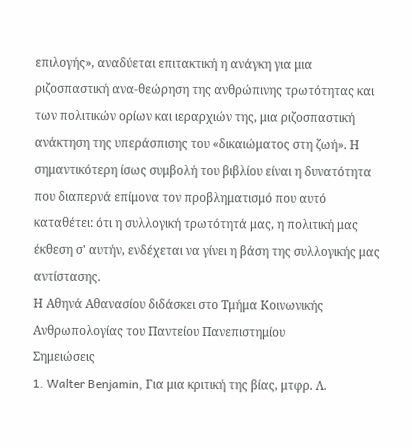επιλογής», αναδύεται επιτακτική η ανάγκη για μια ριζοσπαστική ανα-θεώρηση της ανθρώπινης τρωτότητας και των πολιτικών ορίων και ιεραρχιών της, μια ριζοσπαστική ανάκτηση της υπεράσπισης του «δικαιώματος στη ζωή». Η σημαντικότερη ίσως συμβολή του βιβλίου είναι η δυνατότητα που διαπερνά επίμονα τον προβληματισμό που αυτό καταθέτει: ότι η συλλογική τρωτότητά μας, η πολιτική μας έκθεση σ' αυτήν, ενδέχεται να γίνει η βάση της συλλογικής μας αντίστασης.
Η Αθηνά Αθανασίου διδάσκει στο Τμήμα Κοινωνικής Ανθρωπολογίας του Παντείου Πανεπιστημίου
Σημειώσεις
1. Walter Benjamin, Για μια κριτική της βίας, μτφρ. Λ.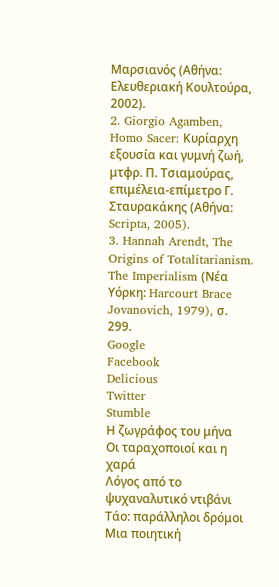Μαρσιανός (Αθήνα: Ελευθεριακή Κουλτούρα, 2002).
2. Giorgio Agamben, Homo Sacer: Κυρίαρχη εξουσία και γυμνή ζωή, μτφρ. Π. Τσιαμούρας, επιμέλεια-επίμετρο Γ. Σταυρακάκης (Αθήνα: Scripta, 2005).
3. Hannah Arendt, The Origins of Totalitarianism. The Imperialism (Νέα Υόρκη: Harcourt Brace Jovanovich, 1979), σ. 299.
Google
Facebook
Delicious
Twitter
Stumble
Η ζωγράφος του μήνα
Οι ταραχοποιοί και η χαρά
Λόγος από το ψυχαναλυτικό ντιβάνι
Τάο: παράλληλοι δρόμοι
Μια ποιητική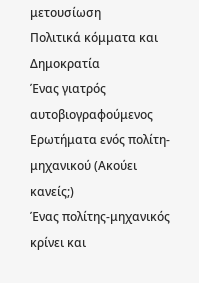μετουσίωση
Πολιτικά κόμματα και Δημοκρατία
Ένας γιατρός αυτοβιογραφούμενος
Ερωτήματα ενός πολίτη-μηχανικού (Ακούει κανείς;)
Ένας πολίτης-μηχανικός κρίνει και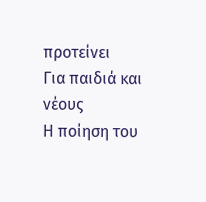προτείνει
Για παιδιά και νέους
Η ποίηση του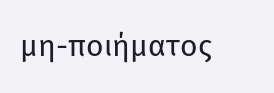μη-ποιήματος